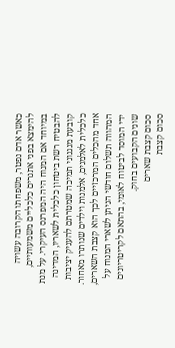כאשר אדם נפטר, משפחתו הקרובה עשויה להימצא בפני אתגרים כלכליים משמעותיים, במיוחד אם המנוח היה המפרנס העיקרי. על מנת להבטיח רשת ביטחון כלכלית לשאריו, המדינה קובעת מנגנוני תמיכה שמטרתם להעניק יציבות כלכלית לאלמנים, אלמנות וילדים שנותרו מאחור. אחד מהכלים המרכזיים לכך הוא קצבת השארים, המהווה תשלום חודשי הניתן לשארי המנוח על ידי המוסד לביטוח לאומי, בהתאם לקריטריונים שונים הקבועים בחוק.
סכום קצבת שארים
סכום קצבת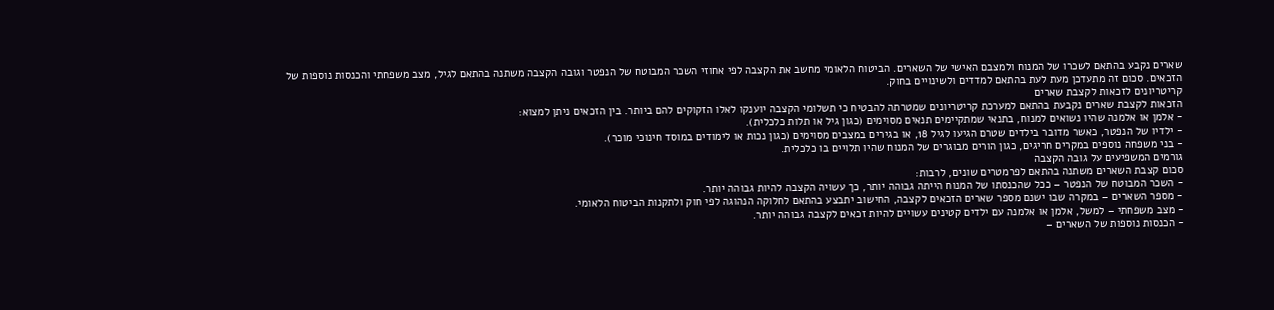שארים נקבע בהתאם לשכרו של המנוח ולמצבם האישי של השארים. הביטוח הלאומי מחשב את הקצבה לפי אחוזי השכר המבוטח של הנפטר וגובה הקצבה משתנה בהתאם לגיל, מצב משפחתי והכנסות נוספות של הזכאים. סכום זה מתעדכן מעת לעת בהתאם למדדים ולשינויים בחוק.
קריטריונים לזכאות לקצבת שארים
הזכאות לקצבת שארים נקבעת בהתאם למערכת קריטריונים שמטרתה להבטיח כי תשלומי הקצבה יוענקו לאלו הזקוקים להם ביותר. בין הזכאים ניתן למצוא:
- אלמן או אלמנה שהיו נשואים למנוח, בתנאי שמתקיימים תנאים מסוימים (כגון גיל או תלות כלכלית).
- ילדיו של הנפטר, כאשר מדובר בילדים שטרם הגיעו לגיל 18, או בגירים במצבים מסוימים (כגון נכות או לימודים במוסד חינוכי מוכר).
- בני משפחה נוספים במקרים חריגים, כגון הורים מבוגרים של המנוח שהיו תלויים בו כלכלית.
גורמים המשפיעים על גובה הקצבה
סכום קצבת השארים משתנה בהתאם לפרמטרים שונים, לרבות:
- השכר המבוטח של הנפטר – ככל שהכנסתו של המנוח הייתה גבוהה יותר, כך עשויה הקצבה להיות גבוהה יותר.
- מספר השארים – במקרה שבו ישנם מספר שארים הזכאים לקצבה, החישוב יתבצע בהתאם לחלוקה הנהוגה לפי חוק ולתקנות הביטוח הלאומי.
- מצב משפחתי – למשל, אלמן או אלמנה עם ילדים קטינים עשויים להיות זכאים לקצבה גבוהה יותר.
- הכנסות נוספות של השארים –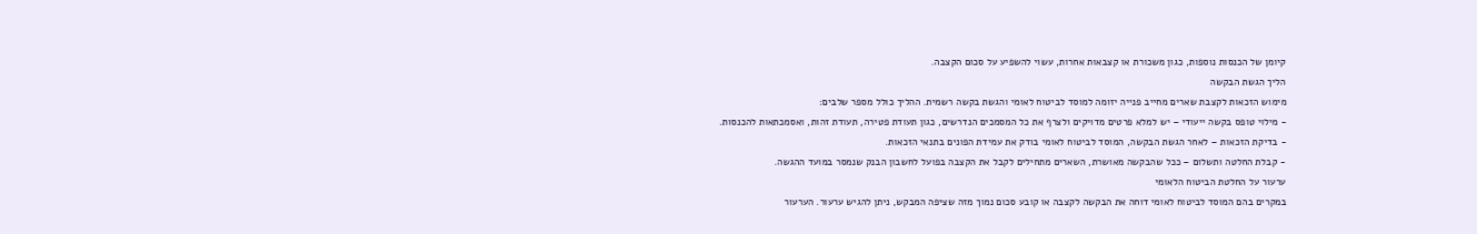קיומן של הכנסות נוספות, כגון משכורת או קצבאות אחרות, עשוי להשפיע על סכום הקצבה.
הליך הגשת הבקשה
מימוש הזכאות לקצבת שארים מחייב פנייה יזומה למוסד לביטוח לאומי והגשת בקשה רשמית. ההליך כולל מספר שלבים:
- מילוי טופס בקשה ייעודי – יש למלא פרטים מדויקים ולצרף את כל המסמכים הנדרשים, כגון תעודת פטירה, תעודת זהות, ואסמכתאות להכנסות.
- בדיקת הזכאות – לאחר הגשת הבקשה, המוסד לביטוח לאומי בודק את עמידת הפונים בתנאי הזכאות.
- קבלת החלטה ותשלום – ככל שהבקשה מאושרת, השארים מתחילים לקבל את הקצבה בפועל לחשבון הבנק שנמסר במועד ההגשה.
ערעור על החלטת הביטוח הלאומי
במקרים בהם המוסד לביטוח לאומי דוחה את הבקשה לקצבה או קובע סכום נמוך מזה שציפה המבקש, ניתן להגיש ערעור. הערעור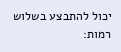יכול להתבצע בשלוש רמות: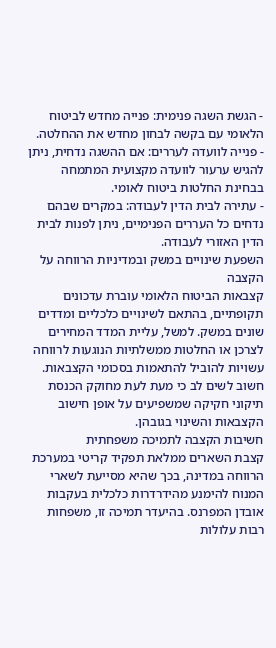- הגשת השגה פנימית: פנייה מחדש לביטוח הלאומי עם בקשה לבחון מחדש את ההחלטה.
- פנייה לוועדה לעררים: אם ההשגה נדחית, ניתן להגיש ערעור לוועדה מקצועית המתמחה בבחינת החלטות ביטוח לאומי.
- עתירה לבית הדין לעבודה: במקרים שבהם נדחים כל העררים הפנימיים, ניתן לפנות לבית הדין האזורי לעבודה.
השפעת שינויים במשק ובמדיניות הרווחה על הקצבה
קצבאות הביטוח הלאומי עוברת עדכונים תקופתיים, בהתאם לשינויים כלכליים ומדדים שונים במשק. למשל, עליית המדד המחירים לצרכן או החלטות ממשלתיות הנוגעות לרווחה עשויות להוביל להתאמות בסכומי הקצבאות. חשוב לשים לב כי מעת לעת מחוקק הכנסת תיקוני חקיקה שמשפיעים על אופן חישוב הקצבאות והשינוי בגובהן.
חשיבות הקצבה לתמיכה משפחתית
קצבת השארים ממלאת תפקיד קריטי במערכת הרווחה במדינה, בכך שהיא מסייעת לשארי המנוח להימנע מהידרדרות כלכלית בעקבות אובדן המפרנס. בהיעדר תמיכה זו, משפחות רבות עלולות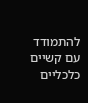להתמודד עם קשיים כלכליים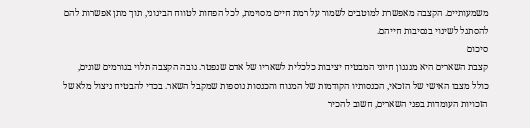משמעותיים. הקצבה מאפשרת למוטבים לשמור על רמת חיים מסוימת, לכל הפחות לטווח הבינוני, תוך מתן אפשרות להם להסתגל לשינוי בנסיבות חייהם.
סיכום
קצבת השארים היא מנגנון חיוני המבטיח יציבות כלכלית לשאריו של אדם שנפטר. גובה הקצבה תלוי בגורמים שונים, כולל מצבו האישי של הזכאי, הכנסותיו הקודמות של המנוח והכנסות נוספות שמקבל השאר. בכדי להבטיח ניצול מלא של הזכויות העומדות בפני השארים, חשוב להכיר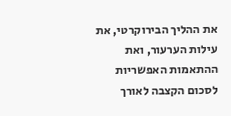את ההליך הבירוקרטי, את עילות הערעור, ואת ההתאמות האפשריות לסכום הקצבה לאורך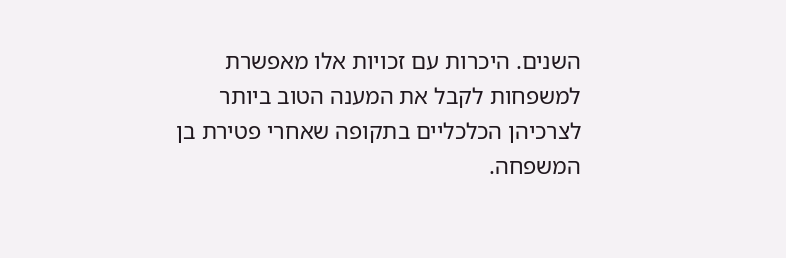השנים. היכרות עם זכויות אלו מאפשרת למשפחות לקבל את המענה הטוב ביותר לצרכיהן הכלכליים בתקופה שאחרי פטירת בן המשפחה.